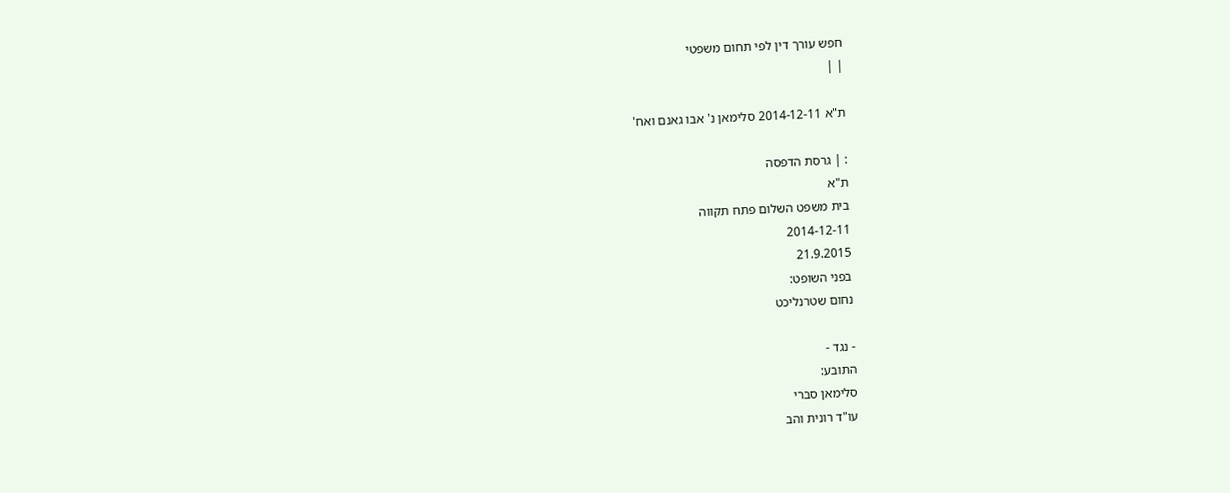חפש עורך דין לפי תחום משפטי
| |

ת"א 2014-12-11 סלימאן נ' אבו גאנם ואח'

: | גרסת הדפסה
ת"א
בית משפט השלום פתח תקווה
2014-12-11
21.9.2015
בפני השופט:
נחום שטרנליכט

- נגד -
התובע:
סלימאן סברי
עו"ד רונית והב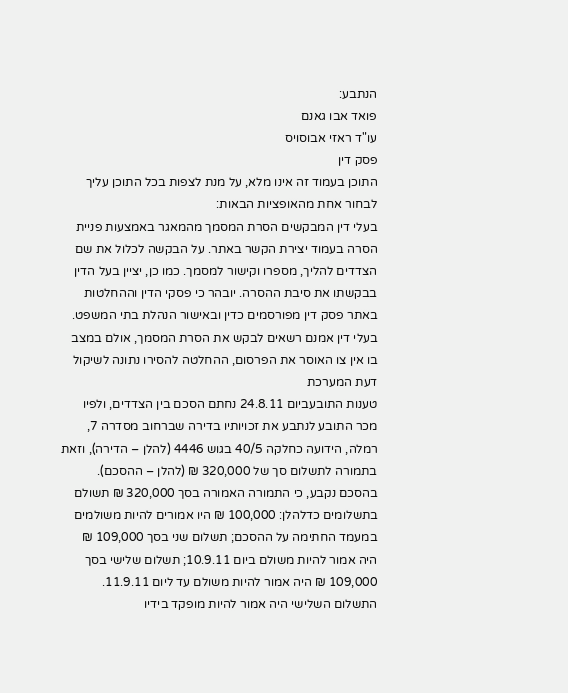הנתבע:
פואד אבו גאנם
עו"ד ראזי אבוסויס
פסק דין
התוכן בעמוד זה אינו מלא, על מנת לצפות בכל התוכן עליך לבחור אחת מהאופציות הבאות:
בעלי דין המבקשים הסרת המסמך מהמאגר באמצעות פניית הסרה בעמוד יצירת הקשר באתר. על הבקשה לכלול את שם הצדדים להליך, מספרו וקישור למסמך. כמו כן, יציין בעל הדין בבקשתו את סיבת ההסרה. יובהר כי פסקי הדין וההחלטות באתר פסק דין מפורסמים כדין ובאישור הנהלת בתי המשפט. בעלי דין אמנם רשאים לבקש את הסרת המסמך, אולם במצב בו אין צו האוסר את הפרסום, ההחלטה להסירו נתונה לשיקול דעת המערכת
טענות התובעביום 24.8.11 נחתם הסכם בין הצדדים, ולפיו מכר התובע לנתבע את זכויותיו בדירה שברחוב מסדרה 7, רמלה, הידועה כחלקה 40/5 בגוש 4446 (להלן – הדירה), וזאת בתמורה לתשלום סך של 320,000 ₪ (להלן – ההסכם). בהסכם נקבע, כי התמורה האמורה בסך 320,000 ₪ תשולם בתשלומים כדלהלן: 100,000 ₪ היו אמורים להיות משולמים במעמד החתימה על ההסכם; תשלום שני בסך 109,000 ₪ היה אמור להיות משולם ביום 10.9.11; תשלום שלישי בסך 109,000 ₪ היה אמור להיות משולם עד ליום 11.9.11. התשלום השלישי היה אמור להיות מופקד בידיו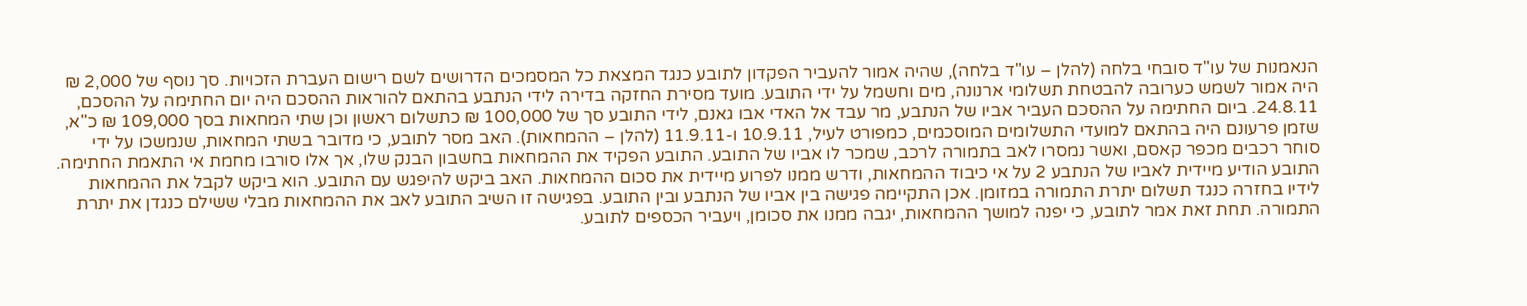הנאמנות של עו"ד סובחי בלחה (להלן – עו"ד בלחה), שהיה אמור להעביר הפקדון לתובע כנגד המצאת כל המסמכים הדרושים לשם רישום העברת הזכויות. סך נוסף של 2,000 ₪ היה אמור לשמש כערובה להבטחת תשלומי ארנונה, מים וחשמל על ידי התובע. מועד מסירת החזקה בדירה לידי הנתבע בהתאם להוראות ההסכם היה יום החתימה על ההסכם, 24.8.11. ביום החתימה על ההסכם העביר אביו של הנתבע, מר עבד אל האדי אבו גאנם, לידי התובע סך של 100,000 ₪ כתשלום ראשון וכן שתי המחאות בסך 109,000 ₪ כ"א, שזמן פרעונם היה בהתאם למועדי התשלומים המוסכמים, כמפורט לעיל, 10.9.11 ו-11.9.11 (להלן – ההמחאות). האב מסר לתובע, כי מדובר בשתי המחאות, שנמשכו על ידי סוחר רכבים מכפר קאסם, ואשר נמסרו לאב בתמורה לרכב, שמכר לו אביו של התובע. התובע הפקיד את ההמחאות בחשבון הבנק שלו, אך אלו סורבו מחמת אי התאמת החתימה. התובע הודיע מיידית לאביו של הנתבע 2 על אי כיבוד ההמחאות, ודרש ממנו לפרוע מיידית את סכום ההמחאות. האב ביקש להיפגש עם התובע. הוא ביקש לקבל את ההמחאות לידיו בחזרה כנגד תשלום יתרת התמורה במזומן. אכן התקיימה פגישה בין אביו של הנתבע ובין התובע. בפגישה זו השיב התובע לאב את ההמחאות מבלי ששילם כנגדן את יתרת התמורה. תחת זאת אמר לתובע, כי יפנה למושך ההמחאות, יגבה ממנו את סכומן, ויעביר הכספים לתובע.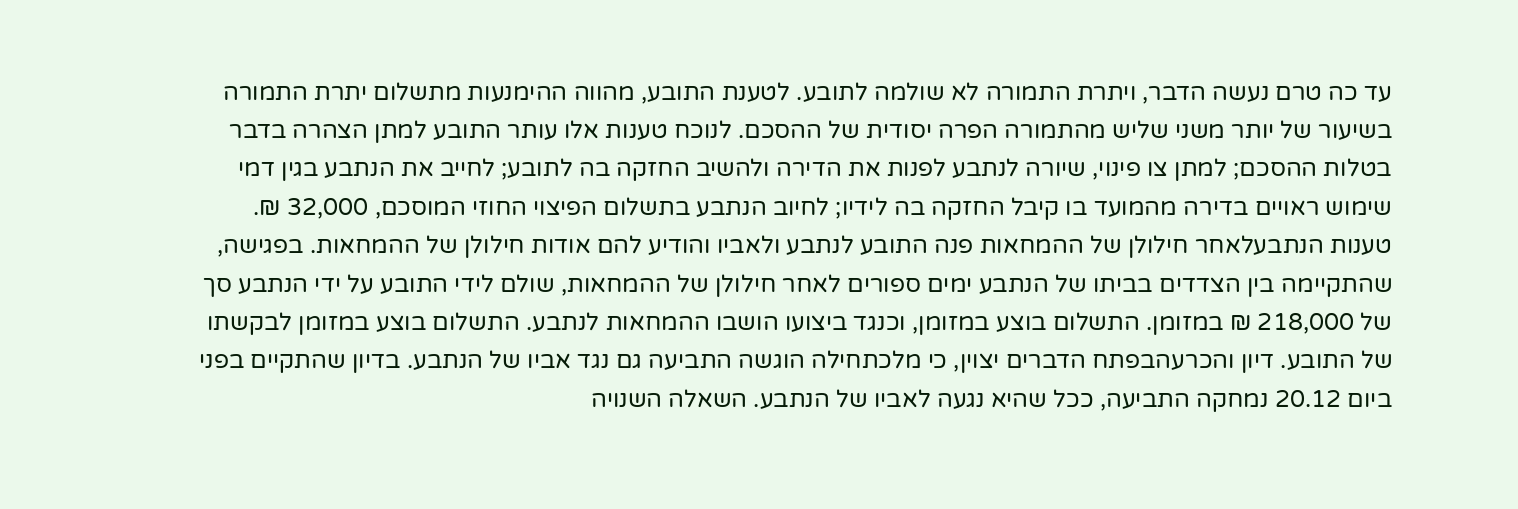עד כה טרם נעשה הדבר, ויתרת התמורה לא שולמה לתובע. לטענת התובע, מהווה ההימנעות מתשלום יתרת התמורה בשיעור של יותר משני שליש מהתמורה הפרה יסודית של ההסכם. לנוכח טענות אלו עותר התובע למתן הצהרה בדבר בטלות ההסכם; למתן צו פינוי, שיורה לנתבע לפנות את הדירה ולהשיב החזקה בה לתובע; לחייב את הנתבע בגין דמי שימוש ראויים בדירה מהמועד בו קיבל החזקה בה לידיו; לחיוב הנתבע בתשלום הפיצוי החוזי המוסכם, 32,000 ₪. טענות הנתבעלאחר חילולן של ההמחאות פנה התובע לנתבע ולאביו והודיע להם אודות חילולן של ההמחאות. בפגישה, שהתקיימה בין הצדדים בביתו של הנתבע ימים ספורים לאחר חילולן של ההמחאות, שולם לידי התובע על ידי הנתבע סך של 218,000 ₪ במזומן. התשלום בוצע במזומן, וכנגד ביצועו הושבו ההמחאות לנתבע. התשלום בוצע במזומן לבקשתו של התובע. דיון והכרעהבפתח הדברים יצוין, כי מלכתחילה הוגשה התביעה גם נגד אביו של הנתבע. בדיון שהתקיים בפני ביום 20.12 נמחקה התביעה, ככל שהיא נגעה לאביו של הנתבע. השאלה השנויה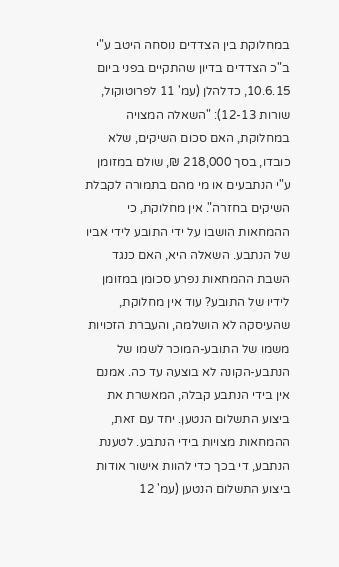במחלוקת בין הצדדים נוסחה היטב ע"י ב"כ הצדדים בדיון שהתקיים בפני ביום 10.6.15, כדלהלן (עמ' 11 לפרוטוקול, שורות 12-13): "השאלה המצויה במחלוקת, האם סכום השיקים, שלא כובדו, בסך 218,000 ₪, שולם במזומן ע"י הנתבעים או מי מהם בתמורה לקבלת השיקים בחזרה". אין מחלוקת, כי ההמחאות הושבו על ידי התובע לידי אביו של הנתבע. השאלה היא, האם כנגד השבת ההמחאות נפרע סכומן במזומן לידיו של התובע? עוד אין מחלוקת, שהעיסקה לא הושלמה, והעברת הזכויות משמו של התובע-המוכר לשמו של הנתבע-הקונה לא בוצעה עד כה. אמנם אין בידי הנתבע קבלה, המאשרת את ביצוע התשלום הנטען. יחד עם זאת, ההמחאות מצויות בידי הנתבע. לטענת הנתבע, די בכך כדי להוות אישור אודות ביצוע התשלום הנטען (עמ' 12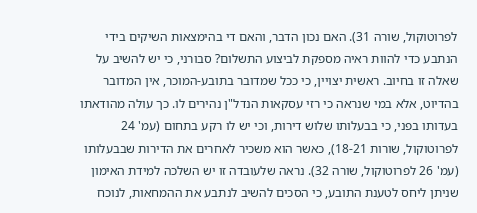לפרוטוקול, שורה 31). האם נכון הדבר, והאם די בהימצאות השיקים בידי הנתבע כדי להוות ראיה מספקת לביצוע התשלום? סבורני, כי יש להשיב על שאלה זו בחיוב. ראשית יצויין, כי ככל שמדובר בתובע-המוכר, אין המדובר בהדיוט, אלא במי שנראה כי רזי עסקאות הנדל"ן נהירים לו. כך עולה מהודאתו בעדותו בפני, כי בבעלותו שלוש דירות, וכי יש לו רקע בתחום (עמ' 24 לפרוטוקול, שורות 18-21), כאשר הוא משכיר לאחרים את הדירות שבבעלותו (עמ' 26 לפרוטוקול, שורה 32). נראה שלעובדה זו יש השלכה למידת האימון שניתן ליחס לטענת התובע, כי הסכים להשיב לנתבע את ההמחאות, לנוכח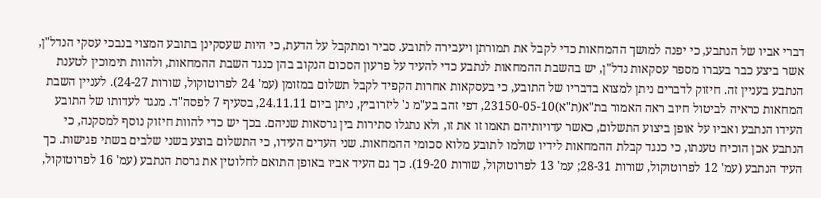דברי אביו של הנתבע, כי יפנה למושך ההמחאות כדי לקבל את תמורתן ויעבירה לתובע. סביר ומתקבל על הדעת, כי היות שעסקינן בתובע המצוי בנבכי עסקי הנדל"ן, אשר ביצע כבר בעברו מספר עסקאות נדל"ן, יש בהשבת ההמחאות לנתבע כדי להעיד על פרעון הסכום הנקוב בהן כנגד השבת ההמחאות, ולהוות תימוכין לטענת הנתבע בעניין זה. חיזוק לדברים ניתן למצוא בדבריו של התובע, כי בעסקאות אחרות הקפיד לקבל תשלום במזומן (עמ' 24 לפרוטוקול, שורות 24-27). לעניין השבת המחאות כראיה לביטול חיוב ראה האמור בת"א(ת"א)23150-05-10, דפי זהב בע"מ נ' ליזרוביץ, ניתן ביום 24.11.11, בסעיף 7 לפסה"ד. מנגד לעדותו של התובע העידו הנתבע ואביו על אופן ביצוע התשלום, כאשר עדויותיהם תאמו זו את זו, ולא נתגלו סתירות בין גרסאות שניהם. בכך יש כדי להוות חיזוק נוסף למסקנה, כי הנתבע אכן הוכיח טענתו, כי כנגד קבלת ההמחאות לידיו שולמו לתובע מלוא סכומי ההמחאות. שני העדים העידו, כי התשלום בוצע בשני שלבים בשתי פגישות. כך העיד הנתבע (עמ' 12 לפרוטוקול, שורות 28-31; עמ' 13 לפרוטוקול, שורות 19-20). כך גם העיד אביו באופן התואם לחלוטין את גרסת הנתבע (עמ' 16 לפרוטוקול,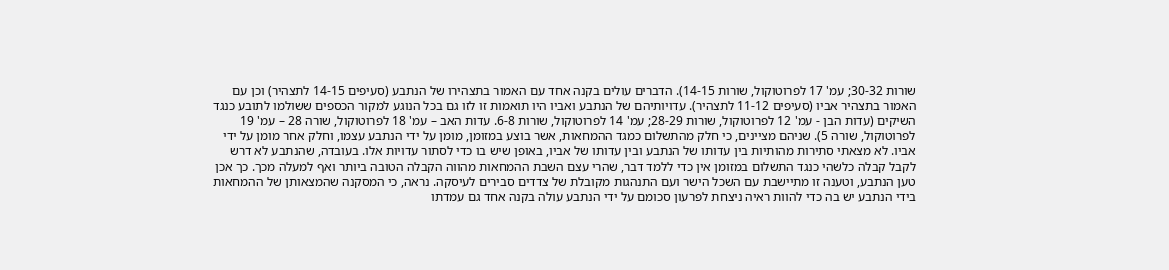שורות 30-32; עמ' 17 לפרוטוקול, שורות 14-15). הדברים עולים בקנה אחד עם האמור בתצהירו של הנתבע (סעיפים 14-15 לתצהיר) וכן עם האמור בתצהיר אביו (סעיפים 11-12 לתצהיר). עדויותיהם של הנתבע ואביו היו תואמות זו לזו גם בכל הנוגע למקור הכספים ששולמו לתובע כנגד השיקים (עדות הבן - עמ' 12 לפרוטוקול, שורות 28-29; עמ' 14 לפרוטוקול, שורות 6-8. עדות האב – עמ' 18 לפרוטוקול, שורה 28 – עמ' 19 לפרוטוקול, שורה 5). שניהם מציינים, כי חלק מהתשלום כמגד ההמחאות, אשר בוצע במזומן, מומן על ידי הנתבע עצמו, וחלק אחר מומן על ידי אביו. לא מצאתי סתירות מהותיות בין עדותו של הנתבע ובין עדותו של אביו, באופן שיש בו כדי לסתור עדויות אלו. בעובדה, שהנתבע לא דרש לקבל קבלה כלשהי כנגד התשלום במזומן אין כדי ללמד דבר, שהרי עצם השבת ההמחאות מהווה הקבלה הטובה ביותר ואף למעלה מכך. כך אכן טען הנתבע, וטענה זו מתיישבת עם השכל הישר ועם התנהגות מקובלת של צדדים סבירים לעיסקה. נראה, כי המסקנה שהמצאותן של ההמחאות בידי הנתבע יש בה כדי להוות ראיה ניצחת לפרעון סכומם על ידי הנתבע עולה בקנה אחד גם עמדתו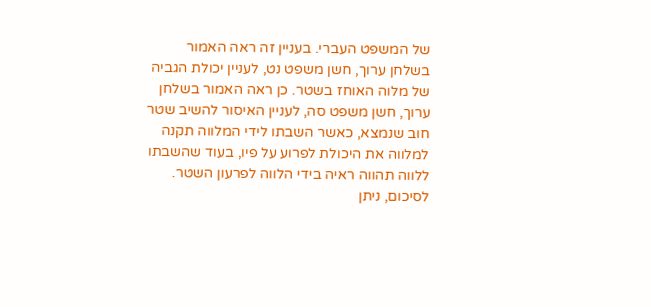של המשפט העברי. בעניין זה ראה האמור בשלחן ערוך, חשן משפט נט, לעניין יכולת הגביה של מלוה האוחז בשטר. כן ראה האמור בשלחן ערוך, חשן משפט סה, לעניין האיסור להשיב שטר חוב שנמצא, כאשר השבתו לידי המלווה תקנה למלווה את היכולת לפרוע על פיו, בעוד שהשבתו ללווה תהווה ראיה בידי הלווה לפרעון השטר. לסיכום, ניתן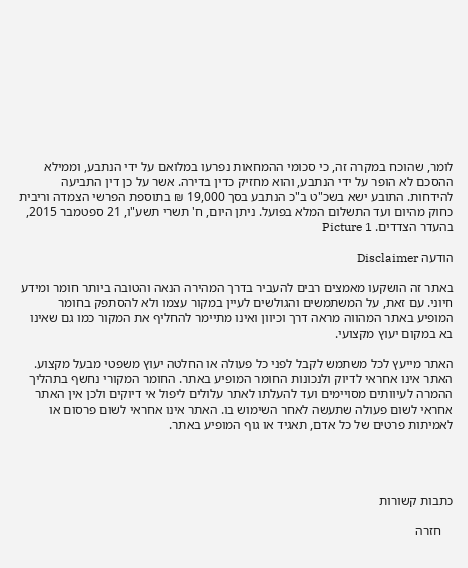לומר, שהוכח במקרה זה, כי סכומי ההמחאות נפרעו במלואם על ידי הנתבע, וממילא ההסכם לא הופר על ידי הנתבע, והוא מחזיק כדין בדירה. אשר על כן דין התביעה להידחות. התובע ישא בשכ"ט ב"כ הנתבע בסך 19,000 ₪ בתוספת הפרשי הצמדה וריבית כחוק מהיום ועד התשלום המלא בפועל. ניתן היום, ח' תשרי תשע"ו, 21 ספטמבר 2015, בהעדר הצדדים. Picture 1

הודעה Disclaimer

באתר זה הושקעו מאמצים רבים להעביר בדרך המהירה הנאה והטובה ביותר חומר ומידע חיוני. עם זאת, על המשתמשים והגולשים לעיין במקור עצמו ולא להסתפק בחומר המופיע באתר המהווה מראה דרך וכיוון ואינו מתיימר להחליף את המקור כמו גם שאינו בא במקום יעוץ מקצועי.

האתר מייעץ לכל משתמש לקבל לפני כל פעולה או החלטה יעוץ משפטי מבעל מקצוע. האתר אינו אחראי לדיוק ולנכונות החומר המופיע באתר. החומר המקורי נחשף בתהליך ההמרה לעיוותים מסויימים ועד להעלתו לאתר עלולים ליפול אי דיוקים ולכן אין האתר אחראי לשום פעולה שתעשה לאחר השימוש בו. האתר אינו אחראי לשום פרסום או לאמיתות פרטים של כל אדם, תאגיד או גוף המופיע באתר.




כתבות קשורות

    חזרה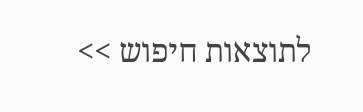לתוצאות חיפוש >>